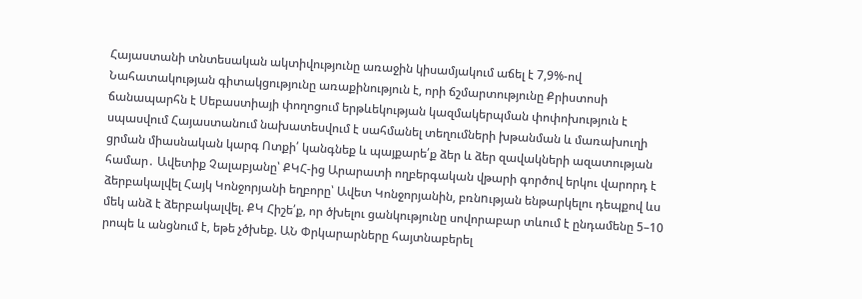Հայաստանի տնտեսական ակտիվությունը առաջին կիսամյակում աճել է 7,9%-ով Նահատակության գիտակցությունը առաքինություն է, որի ճշմարտությունը Քրիստոսի ճանապարհն է Սեբաստիայի փողոցում երթևեկության կազմակերպման փոփոխություն է սպասվում Հայաստանում նախատեսվում է սահմանել տեղումների խթանման և մառախուղի ցրման միասնական կարգ Ոտքի՛ կանգնեք և պայքարե՛ք ձեր և ձեր զավակների ազատության համար․ Ավետիք Չալաբյանը՝ ՔԿՀ-ից Արարատի ողբերգական վթարի գործով երկու վարորդ է ձերբակալվել Հայկ Կոնջորյանի եղբորը՝ Ավետ Կոնջորյանին, բռնnւթյան ենթարկելու դեպքով ևս մեկ անձ է ձերբակալվել. ՔԿ Հիշե՛ք, որ ծխելու ցանկությունը սովորաբար տևում է ընդամենը 5–10 րոպե և անցնում է, եթե չծխեք. ԱՆ Փրկարարները հայտնաբերել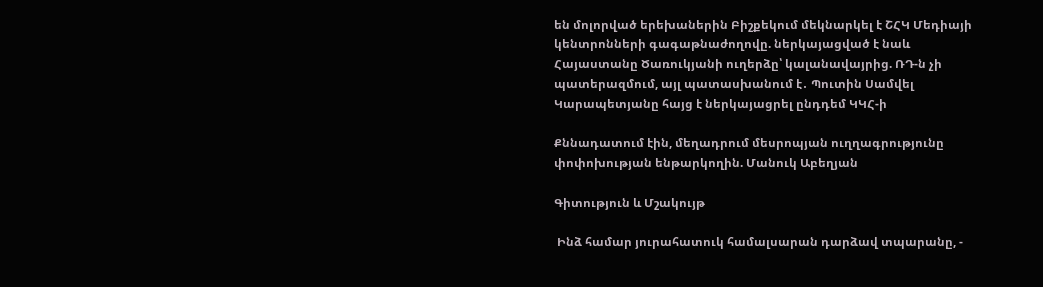են մոլորված երեխաներին Բիշքեկում մեկնարկել է ՇՀԿ Մեդիայի կենտրոնների գագաթնաժողովը. ներկայացված է նաև Հայաստանը Ծառուկյանի ուղերձը՝ կալանավայրից. ՌԴ-ն չի պատերազմում, այլ պատասխանում է․ Պուտին Սամվել Կարապետյանը հայց է ներկայացրել ընդդեմ ԿԿՀ-ի

Քննադատում էին, մեղադրում մեսրոպյան ուղղագրությունը փոփոխության ենթարկողին. Մանուկ Աբեղյան

Գիտություն և Մշակույթ

 Ինձ համար յուրահատուկ համալսարան դարձավ տպարանը, -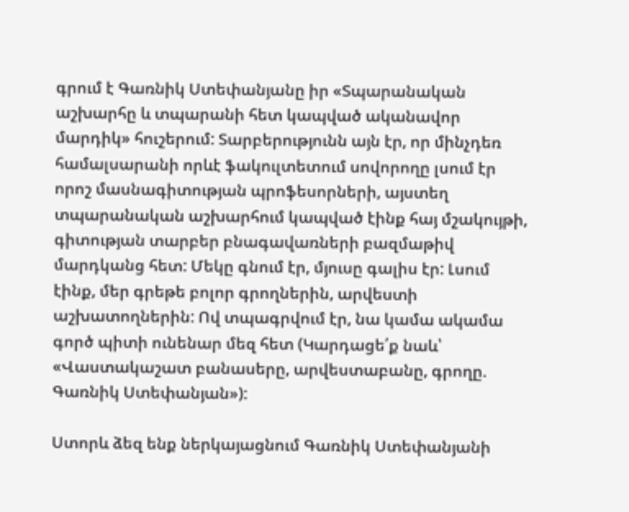գրում է Գառնիկ Ստեփանյանը իր «Տպարանական աշխարհը և տպարանի հետ կապված ականավոր մարդիկ» հուշերում: Տարբերությունն այն էր, որ մինչդեռ համալսարանի որևէ ֆակուլտետում սովորողը լսում էր որոշ մասնագիտության պրոֆեսորների, այստեղ տպարանական աշխարհում կապված էինք հայ մշակույթի, գիտության տարբեր բնագավառների բազմաթիվ մարդկանց հետ: Մեկը գնում էր, մյուսը գալիս էր: Լսում էինք, մեր գրեթե բոլոր գրողներին, արվեստի աշխատողներին: Ով տպագրվում էր, նա կամա ակամա գործ պիտի ունենար մեզ հետ (Կարդացե՛ք նաև՝  «Վաստակաշատ բանասերը, արվեստաբանը, գրողը. Գառնիկ Ստեփանյան»):

Ստորև ձեզ ենք ներկայացնում Գառնիկ Ստեփանյանի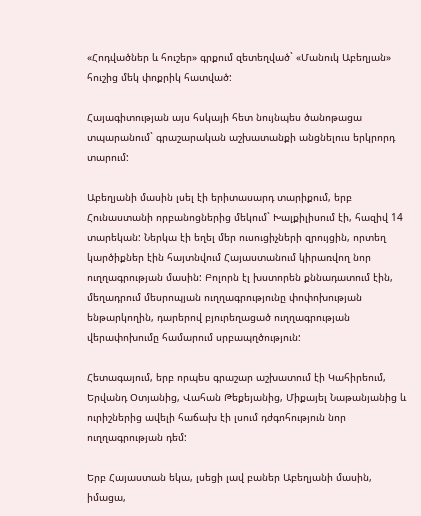«Հոդվածներ և հուշեր» գրքում զետեղված` «Մանուկ Աբեղյան» հուշից մեկ փոքրիկ հատված:

Հայագիտության այս հսկայի հետ նույնպես ծանոթացա տպարանում` գրաշարական աշխատանքի անցնելուս երկրորդ տարում:

Աբեղյանի մասին լսել էի երիտասարդ տարիքում, երբ Հունաստանի որբանոցներից մեկում` Խալքիլիսում էի, հազիվ 14 տարեկան: Ներկա էի եղել մեր ուսուցիչների զրույցին, որտեղ կարծիքներ էին հայտնվում Հայաստանում կիրառվող նոր ուղղագրության մասին: Բոլորն էլ խստորեն քննադատում էին, մեղադրում մեսրոպյան ուղղագրությունը փոփոխության ենթարկողին, դարերով բյուրեղացած ուղղագրության վերափոխումը համարում սրբապղծություն:

Հետագայում, երբ որպես գրաշար աշխատում էի Կահիրեում, Երվանդ Օտյանից, Վահան Թեքեյանից, Միքայել Նաթանյանից և ուրիշներից ավելի հաճախ էի լսում դժգոհություն նոր ուղղագրության դեմ:

Երբ Հայաստան եկա, լսեցի լավ բաներ Աբեղյանի մասին, իմացա,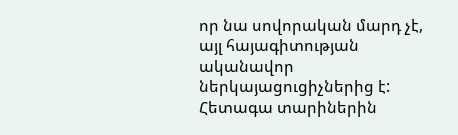որ նա սովորական մարդ չէ, այլ հայագիտության ականավոր ներկայացուցիչներից է: Հետագա տարիներին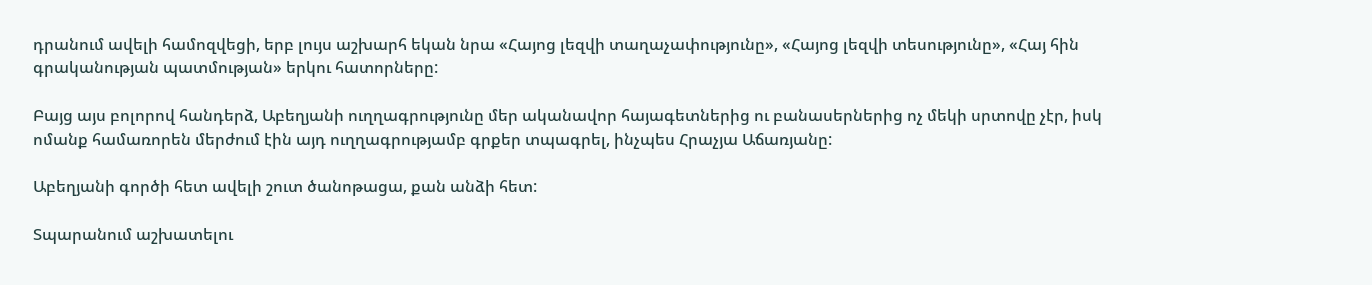դրանում ավելի համոզվեցի, երբ լույս աշխարհ եկան նրա «Հայոց լեզվի տաղաչափությունը», «Հայոց լեզվի տեսությունը», «Հայ հին գրականության պատմության» երկու հատորները:

Բայց այս բոլորով հանդերձ, Աբեղյանի ուղղագրությունը մեր ականավոր հայագետներից ու բանասերներից ոչ մեկի սրտովը չէր, իսկ ոմանք համառորեն մերժում էին այդ ուղղագրությամբ գրքեր տպագրել, ինչպես Հրաչյա Աճառյանը:

Աբեղյանի գործի հետ ավելի շուտ ծանոթացա, քան անձի հետ:

Տպարանում աշխատելու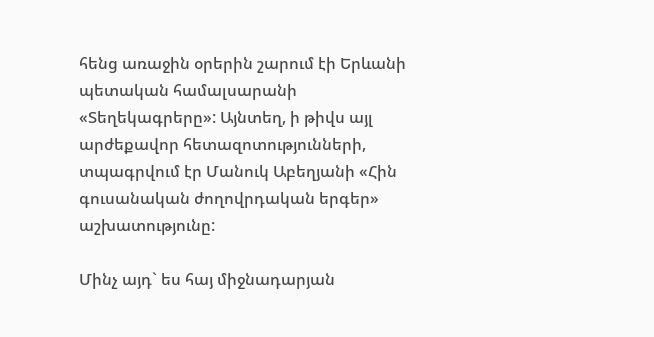հենց առաջին օրերին շարում էի Երևանի պետական համալսարանի «Տեղեկագրերը»: Այնտեղ, ի թիվս այլ արժեքավոր հետազոտությունների, տպագրվում էր Մանուկ Աբեղյանի «Հին գուսանական ժողովրդական երգեր» աշխատությունը:

Մինչ այդ` ես հայ միջնադարյան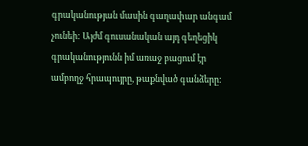գրականության մասին գաղափար անգամ չունեի: Այժմ գուսանական այդ գեղեցիկ գրականությունն իմ առաջ բացում էր ամբողջ հրապույրը, թաքնված գանձերը: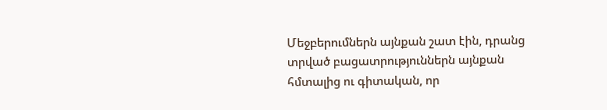Մեջբերումներն այնքան շատ էին, դրանց տրված բացատրություններն այնքան հմտալից ու գիտական, որ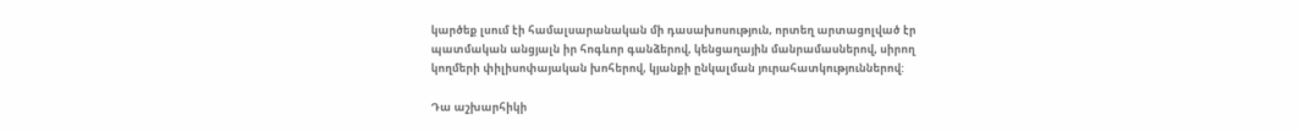կարծեք լսում էի համալսարանական մի դասախոսություն, որտեղ արտացոլված էր պատմական անցյալն իր հոգևոր գանձերով, կենցաղային մանրամասներով, սիրող կողմերի փիլիսոփայական խոհերով, կյանքի ընկալման յուրահատկություններով:

Դա աշխարհիկի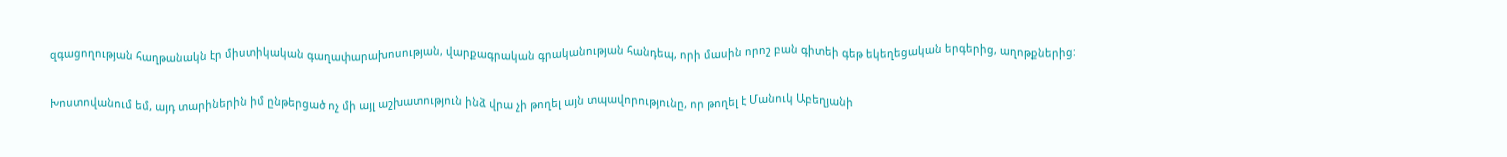զգացողության հաղթանակն էր միստիկական գաղափարախոսության, վարքագրական գրականության հանդեպ, որի մասին որոշ բան գիտեի գեթ եկեղեցական երգերից, աղոթքներից:

Խոստովանում եմ, այդ տարիներին իմ ընթերցած ոչ մի այլ աշխատություն ինձ վրա չի թողել այն տպավորությունը, որ թողել է Մանուկ Աբեղյանի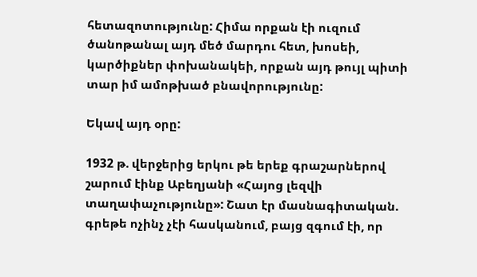հետազոտությունը: Հիմա որքան էի ուզում ծանոթանալ այդ մեծ մարդու հետ, խոսեի, կարծիքներ փոխանակեի, որքան այդ թույլ պիտի տար իմ ամոթխած բնավորությունը:

Եկավ այդ օրը:

1932 թ. վերջերից երկու թե երեք գրաշարներով շարում էինք Աբեղյանի «Հայոց լեզվի տաղափաչությունը»: Շատ էր մասնագիտական. գրեթե ոչինչ չէի հասկանում, բայց զգում էի, որ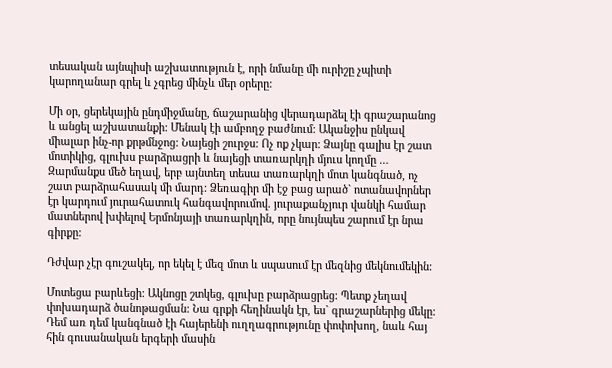տեսական այնպիսի աշխատություն է, որի նմանը մի ուրիշը չպիտի կարողանար գրել և չգրեց մինչև մեր օրերը:

Մի օր, ցերեկային ընդմիջմանը, ճաշարանից վերադարձել էի գրաշարանոց և անցել աշխատանքի: Մենակ էի ամբողջ բաժնում: Ականջիս ընկավ միալար ինչ-որ քրթմնջոց: Նայեցի շուրջս: Ոչ ոք չկար: Ձայնը գալիս էր շատ մոտիկից, գլուխս բարձրացրի և նայեցի տառարկղի մյուս կողմը … Զարմանքս մեծ եղավ, երբ այնտեղ տեսա տառարկղի մոտ կանգնած, ոչ շատ բարձրահասակ մի մարդ: Ձեռագիր մի էջ բաց արած` ոտանավորներ էր կարդում յուրահատուկ հանգավորումով. յուրաքանչյուր վանկի համար մատներով խփելով Երմոնյայի տառարկղին, որը նույնպես շարում էր նրա գիրքը:

Դժվար չէր գուշակել, որ եկել է մեզ մոտ և սպասում էր մեզնից մեկնումեկին:

Մոտեցա բարևեցի: Ակնոցը շտկեց, գլուխը բարձրացրեց: Պետք չեղավ փոխադարձ ծանոթացման: Նա գրքի հեղինակն էր, ես` գրաշարներից մեկը: Դեմ առ դեմ կանգնած էի հայերենի ուղղագրությունը փոփոխող, նաև հայ հին գուսանական երգերի մասին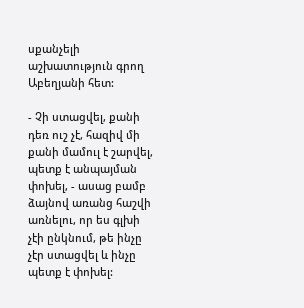սքանչելի աշխատություն գրող Աբեղյանի հետ:

- Չի ստացվել, քանի դեռ ուշ չէ, հազիվ մի քանի մամուլ է շարվել, պետք է անպայման փոխել, - ասաց բամբ ձայնով առանց հաշվի առնելու, որ ես գլխի չէի ընկնում, թե ինչը չէր ստացվել և ինչը պետք է փոխել: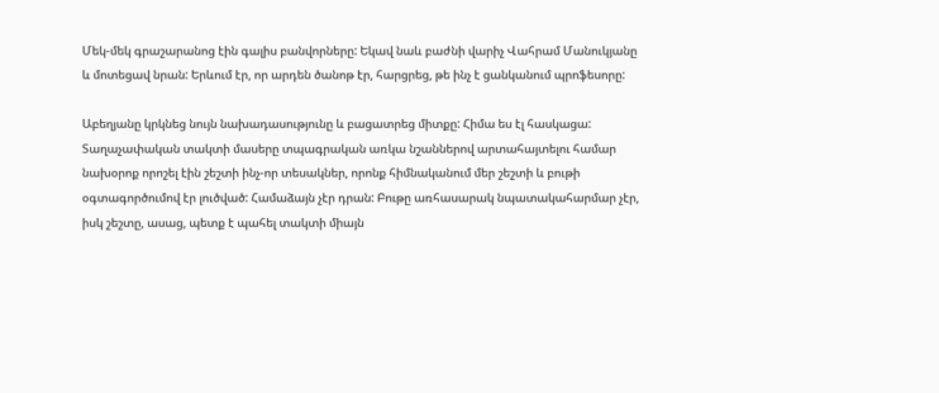Մեկ-մեկ գրաշարանոց էին գալիս բանվորները: Եկավ նաև բաժնի վարիչ Վահրամ Մանուկյանը և մոտեցավ նրան: Երևում էր, որ արդեն ծանոթ էր, հարցրեց, թե ինչ է ցանկանում պրոֆեսորը:

Աբեղյանը կրկնեց նույն նախադասությունը և բացատրեց միտքը: Հիմա ես էլ հասկացա: Տաղաչափական տակտի մասերը տպագրական առկա նշաններով արտահայտելու համար նախօրոք որոշել էին շեշտի ինչ-որ տեսակներ, որոնք հիմնականում մեր շեշտի և բութի օգտագործումով էր լուծված: Համաձայն չէր դրան: Բութը առհասարակ նպատակահարմար չէր, իսկ շեշտը, ասաց, պետք է պահել տակտի միայն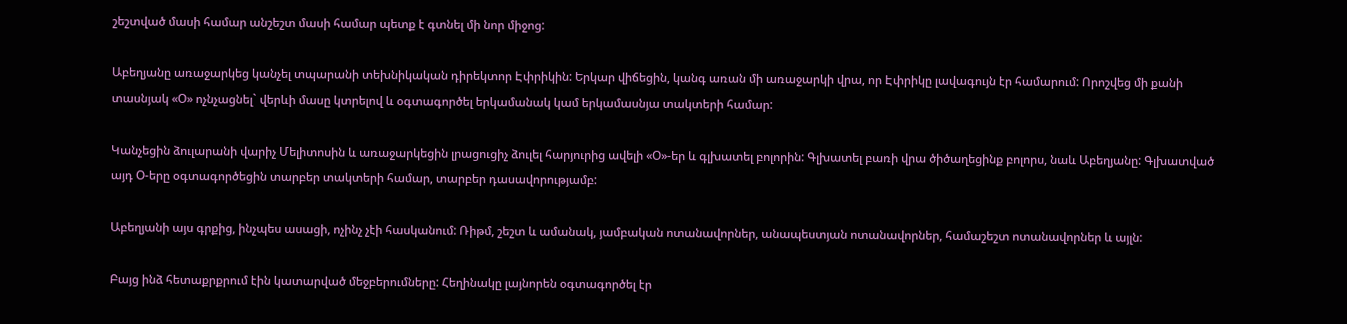շեշտված մասի համար անշեշտ մասի համար պետք է գտնել մի նոր միջոց:

Աբեղյանը առաջարկեց կանչել տպարանի տեխնիկական դիրեկտոր Էփրիկին: Երկար վիճեցին, կանգ առան մի առաջարկի վրա, որ Էփրիկը լավագույն էր համարում: Որոշվեց մի քանի տասնյակ «Օ» ոչնչացնել` վերևի մասը կտրելով և օգտագործել երկամանակ կամ երկամասնյա տակտերի համար:

Կանչեցին ձուլարանի վարիչ Մելիտոսին և առաջարկեցին լրացուցիչ ձուլել հարյուրից ավելի «Օ»-եր և գլխատել բոլորին: Գլխատել բառի վրա ծիծաղեցինք բոլորս, նաև Աբեղյանը: Գլխատված այդ Օ-երը օգտագործեցին տարբեր տակտերի համար, տարբեր դասավորությամբ:

Աբեղյանի այս գրքից, ինչպես ասացի, ոչինչ չէի հասկանում: Ռիթմ, շեշտ և ամանակ, յամբական ոտանավորներ, անապեստյան ոտանավորներ, համաշեշտ ոտանավորներ և այլն:

Բայց ինձ հետաքրքրում էին կատարված մեջբերումները: Հեղինակը լայնորեն օգտագործել էր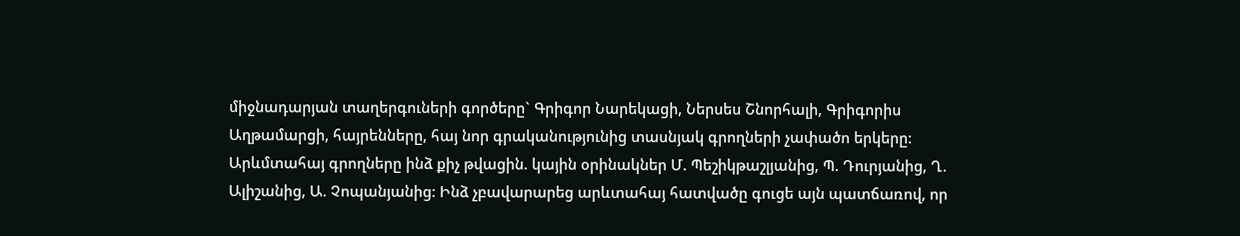միջնադարյան տաղերգուների գործերը` Գրիգոր Նարեկացի, Ներսես Շնորհալի, Գրիգորիս Աղթամարցի, հայրենները, հայ նոր գրականությունից տասնյակ գրողների չափածո երկերը: Արևմտահայ գրողները ինձ քիչ թվացին. կային օրինակներ Մ. Պեշիկթաշլյանից, Պ. Դուրյանից, Ղ. Ալիշանից, Ա. Չոպանյանից: Ինձ չբավարարեց արևտահայ հատվածը գուցե այն պատճառով, որ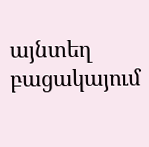այնտեղ բացակայում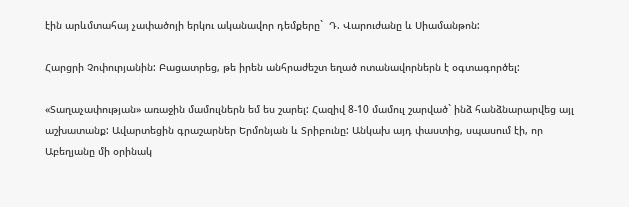էին արևմտահայ չափածոյի երկու ականավոր դեմքերը`  Դ. Վարուժանը և Սիամանթոն:

Հարցրի Չոփուրյանին: Բացատրեց, թե իրեն անհրաժեշտ եղած ոտանավորներն է օգտագործել:

«Տաղաչափության» առաջին մամուլներն եմ ես շարել: Հազիվ 8-10 մամուլ շարված` ինձ հանձնարարվեց այլ աշխատանք: Ավարտեցին գրաշարներ Երմոնյան և Տրիբունը: Անկախ այդ փաստից, սպասում էի, որ Աբեղյանը մի օրինակ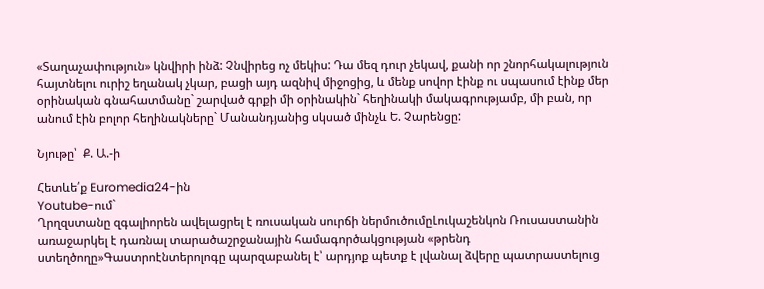«Տաղաչափություն» կնվիրի ինձ: Չնվիրեց ոչ մեկիս: Դա մեզ դուր չեկավ, քանի որ շնորհակալություն հայտնելու ուրիշ եղանակ չկար, բացի այդ ազնիվ միջոցից, և մենք սովոր էինք ու սպասում էինք մեր օրինական գնահատմանը` շարված գրքի մի օրինակին` հեղինակի մակագրությամբ, մի բան, որ անում էին բոլոր հեղինակները` Մանանդյանից սկսած մինչև Ե. Չարենցը:

Նյութը՝  Ք. Ա.-ի

Հետևե՛ք Euromedia24-ին
Youtube-ում`
Ղրղզստանը զգալիորեն ավելացրել է ռուսական սուրճի ներմուծումըԼուկաշենկոն Ռուսաստանին առաջարկել է դառնալ տարածաշրջանային համագործակցության «թրենդ ստեղծողը»Գաստրոէնտերոլոգը պարզաբանել է՝ արդյոք պետք է լվանալ ձվերը պատրաստելուց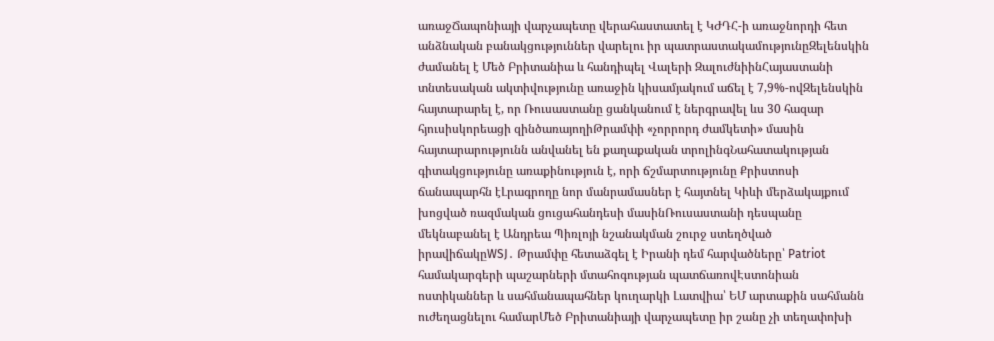առաջՃապոնիայի վարչապետը վերահաստատել է ԿԺԴՀ-ի առաջնորդի հետ անձնական բանակցություններ վարելու իր պատրաստակամությունըԶելենսկին ժամանել է Մեծ Բրիտանիա և հանդիպել Վալերի ԶալուժնիինՀայաստանի տնտեսական ակտիվությունը առաջին կիսամյակում աճել է 7,9%-ովԶելենսկին հայտարարել է, որ Ռուսաստանը ցանկանում է ներգրավել ևս 30 հազար հյուսիսկորեացի զինծառայողիԹրամփի «չորրորդ ժամկետի» մասին հայտարարությունն անվանել են քաղաքական տրոլինգՆահատակության գիտակցությունը առաքինություն է, որի ճշմարտությունը Քրիստոսի ճանապարհն էԼրագրողը նոր մանրամասներ է հայտնել Կիևի մերձակայքում խոցված ռազմական ցուցահանդեսի մասինՌուսաստանի դեսպանը մեկնաբանել է Անդրեա Պիռլոյի նշանակման շուրջ ստեղծված իրավիճակըWSJ․ Թրամփը հետաձգել է Իրանի դեմ հարվածները՝ Patriot համակարգերի պաշարների մտահոգության պատճառովԷստոնիան ոստիկաններ և սահմանապահներ կուղարկի Լատվիա՝ ԵՄ արտաքին սահմանն ուժեղացնելու համարՄեծ Բրիտանիայի վարչապետը իր շանը չի տեղափոխի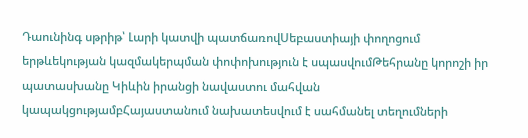Դաունինգ սթրիթ՝ Լարի կատվի պատճառովՍեբաստիայի փողոցում երթևեկության կազմակերպման փոփոխություն է սպասվումԹեհրանը կորոշի իր պատասխանը Կիևին իրանցի նավաստու մահվան կապակցությամբՀայաստանում նախատեսվում է սահմանել տեղումների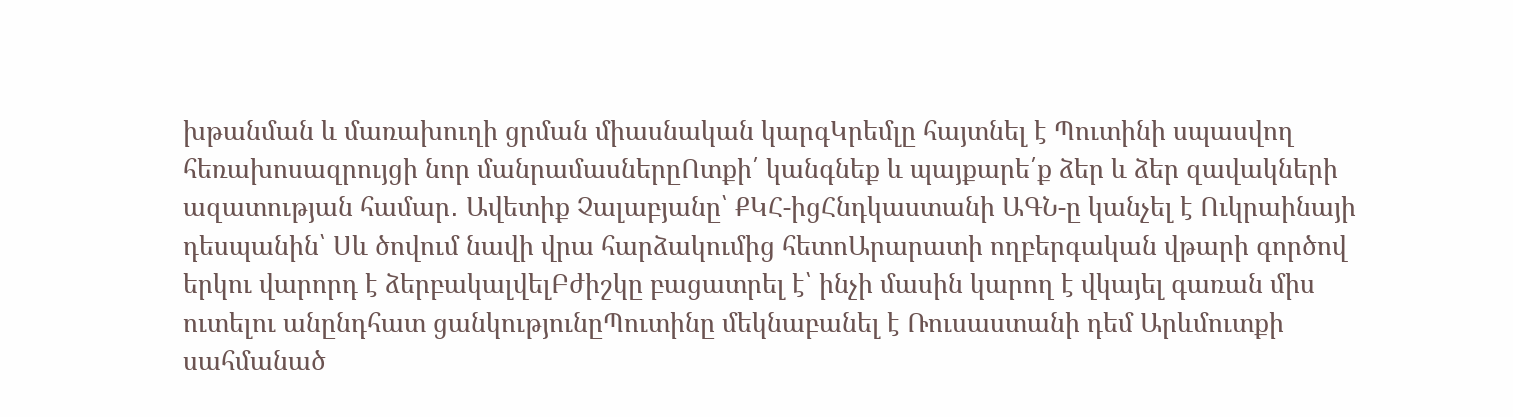խթանման և մառախուղի ցրման միասնական կարգԿրեմլը հայտնել է Պուտինի սպասվող հեռախոսազրույցի նոր մանրամասներըՈտքի՛ կանգնեք և պայքարե՛ք ձեր և ձեր զավակների ազատության համար․ Ավետիք Չալաբյանը՝ ՔԿՀ-իցՀնդկաստանի ԱԳՆ-ը կանչել է Ուկրաինայի դեսպանին՝ Սև ծովում նավի վրա հարձակումից հետոԱրարատի ողբերգական վթարի գործով երկու վարորդ է ձերբակալվելԲժիշկը բացատրել է՝ ինչի մասին կարող է վկայել գառան միս ուտելու անընդհատ ցանկությունըՊուտինը մեկնաբանել է Ռուսաստանի դեմ Արևմուտքի սահմանած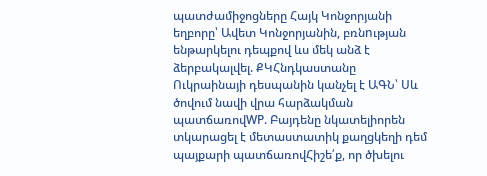պատժամիջոցները Հայկ Կոնջորյանի եղբորը՝ Ավետ Կոնջորյանին, բռնnւթյան ենթարկելու դեպքով ևս մեկ անձ է ձերբակալվել. ՔԿՀնդկաստանը Ուկրաինայի դեսպանին կանչել է ԱԳՆ՝ Սև ծովում նավի վրա հարձակման պատճառովWP. Բայդենը նկատելիորեն տկարացել է մետաստատիկ քաղցկեղի դեմ պայքարի պատճառովՀիշե՛ք, որ ծխելու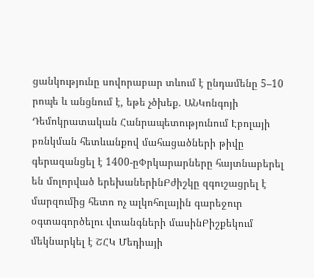ցանկությունը սովորաբար տևում է ընդամենը 5–10 րոպե և անցնում է, եթե չծխեք. ԱՆԿոնգոյի Դեմոկրատական Հանրապետությունում Էբոլայի բռնկման հետևանքով մահացածների թիվը գերազանցել է 1400-ըՓրկարարները հայտնաբերել են մոլորված երեխաներինԲժիշկը զգուշացրել է մարզումից հետո ոչ ալկոհոլային գարեջուր օգտագործելու վտանգների մասինԲիշքեկում մեկնարկել է ՇՀԿ Մեդիայի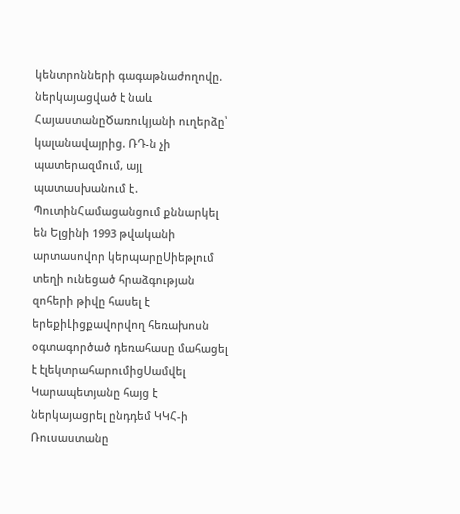կենտրոնների գագաթնաժողովը. ներկայացված է նաև ՀայաստանըԾառուկյանի ուղերձը՝ կալանավայրից. ՌԴ-ն չի պատերազմում, այլ պատասխանում է․ ՊուտինՀամացանցում քննարկել են Ելցինի 1993 թվականի արտասովոր կերպարըՍիեթլում տեղի ունեցած հրաձգության զոհերի թիվը հասել է երեքիԼիցքավորվող հեռախոսն օգտագործած դեռահասը մահացել է էլեկտրահարումիցՍամվել Կարապետյանը հայց է ներկայացրել ընդդեմ ԿԿՀ-ի Ռուսաստանը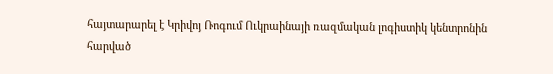հայտարարել է Կրիվոյ Ռոգում Ուկրաինայի ռազմական լոգիստիկ կենտրոնին հարված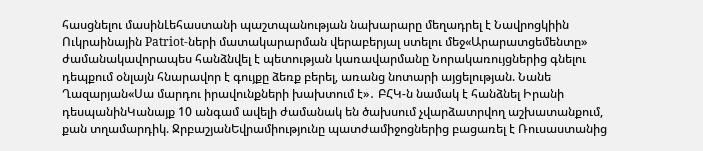հասցնելու մասինԼեհաստանի պաշտպանության նախարարը մեղադրել է Նավրոցկիին Ուկրաինային Patriot-ների մատակարարման վերաբերյալ ստելու մեջ«Արարատցեմենտը» ժամանակավորապես հանձնվել է պետության կառավարմանը Նորակառույցներից գնելու դեպքում օնլայն հնարավոր է գույքը ձեռք բերել, առանց նոտարի այցելության. Նանե Ղազարյան«Սա մարդու իրավունքների խախտում է»․ ԲՀԿ-ն նամակ է հանձնել Իրանի դեսպանինԿանայք 10 անգամ ավելի ժամանակ են ծախսում չվարձատրվող աշխատանքում, քան տղամարդիկ. ՋրբաշյանԵվրամիությունը պատժամիջոցներից բացառել է Ռուսաստանից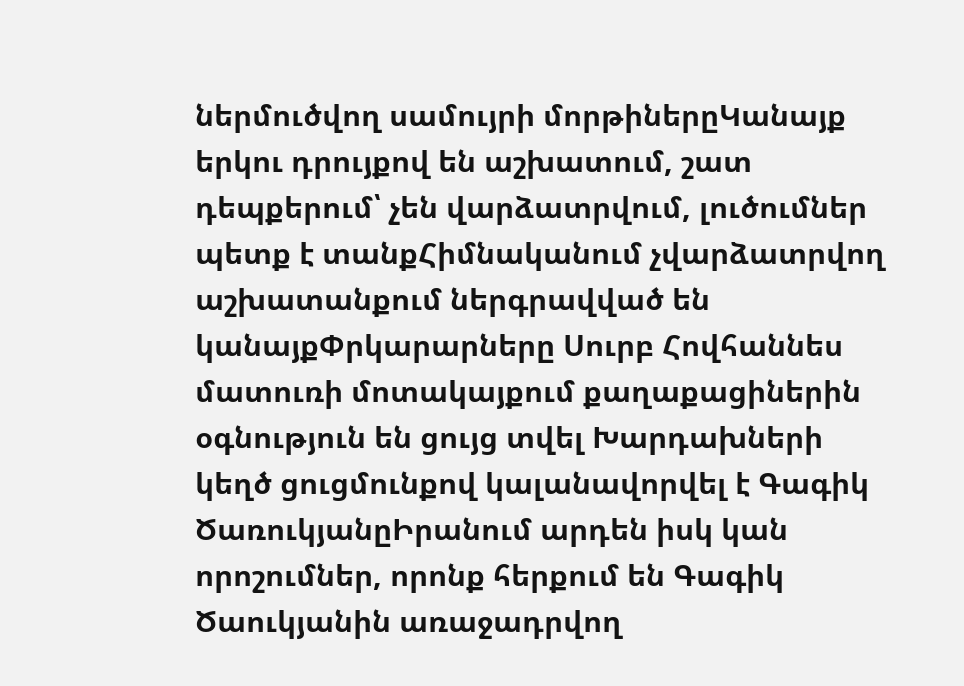ներմուծվող սամույրի մորթիներըԿանայք երկու դրույքով են աշխատում, շատ դեպքերում՝ չեն վարձատրվում, լուծումներ պետք է տանքՀիմնականում չվարձատրվող աշխատանքում ներգրավված են կանայքՓրկարարները Սուրբ Հովհաննես մատուռի մոտակայքում քաղաքացիներին օգնություն են ցույց տվել Խարդախների կեղծ ցուցմունքով կալանավորվել է Գագիկ ԾառուկյանըԻրանում արդեն իսկ կան որոշումներ, որոնք հերքում են Գագիկ Ծաուկյանին առաջադրվող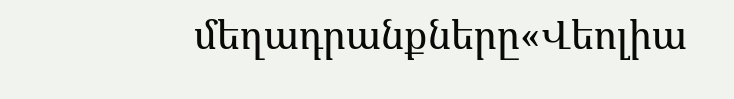մեղադրանքները«Վեոլիա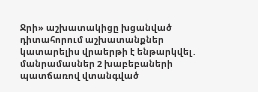Ջրի» աշխատակիցը խցանված դիտահորում աշխատանքներ կատարելիս վրաերթի է ենթարկվել․ մանրամասներ 2 խաբեբաների պատճառով վտանգված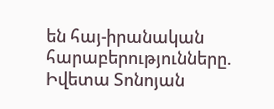են հայ-իրանական հարաբերությունները. Իվետա Տոնոյան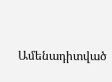Ամենադիտված